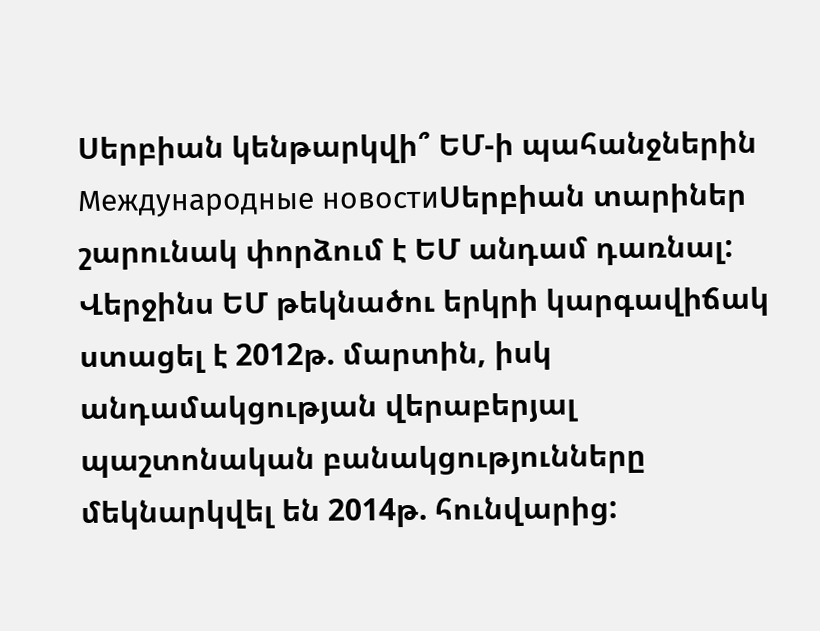Սերբիան կենթարկվի՞ ԵՄ-ի պահանջներին
Международные новостиՍերբիան տարիներ շարունակ փորձում է ԵՄ անդամ դառնալ: Վերջինս ԵՄ թեկնածու երկրի կարգավիճակ ստացել է 2012թ. մարտին, իսկ անդամակցության վերաբերյալ պաշտոնական բանակցությունները մեկնարկվել են 2014թ. հունվարից: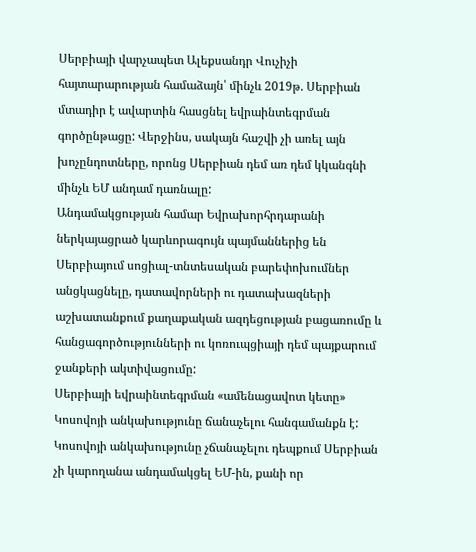Սերբիայի վարչապետ Ալեքսանդր Վուչիչի հայտարարության համաձայն՝ մինչև 2019թ. Սերբիան մտադիր է ավարտին հասցնել եվրաինտեգրման գործընթացը: Վերջինս, սակայն հաշվի չի առել այն խոչընդոտները, որոնց Սերբիան դեմ առ դեմ կկանգնի մինչև ԵՄ անդամ դառնալը:
Անդամակցության համար Եվրախորհրդարանի ներկայացրած կարևորագույն պայմաններից են Սերբիայում սոցիալ-տնտեսական բարեփոխումներ անցկացնելը, դատավորների ու դատախազների աշխատանքում քաղաքական ազդեցության բացառումը և հանցագործությունների ու կոռուպցիայի դեմ պայքարում ջանքերի ակտիվացումը:
Սերբիայի եվրաինտեգրման «ամենացավոտ կետը» Կոսովոյի անկախությունը ճանաչելու հանգամանքն է: Կոսովոյի անկախությունը չճանաչելու դեպքում Սերբիան չի կարողանա անդամակցել ԵՄ-ին, քանի որ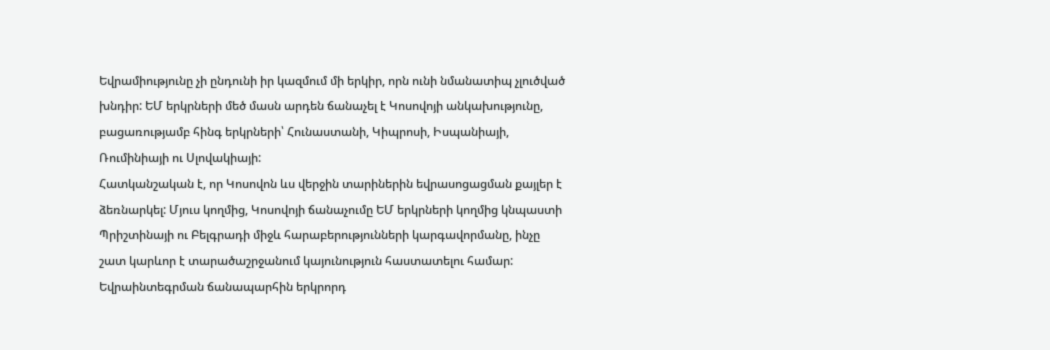Եվրամիությունը չի ընդունի իր կազմում մի երկիր, որն ունի նմանատիպ չլուծված խնդիր: ԵՄ երկրների մեծ մասն արդեն ճանաչել է Կոսովոյի անկախությունը, բացառությամբ հինգ երկրների՝ Հունաստանի, Կիպրոսի, Իսպանիայի, Ռումինիայի ու Սլովակիայի:
Հատկանշական է, որ Կոսովոն ևս վերջին տարիներին եվրասոցացման քայլեր է ձեռնարկել: Մյուս կողմից, Կոսովոյի ճանաչումը ԵՄ երկրների կողմից կնպաստի Պրիշտինայի ու Բելգրադի միջև հարաբերությունների կարգավորմանը, ինչը շատ կարևոր է տարածաշրջանում կայունություն հաստատելու համար:
Եվրաինտեգրման ճանապարհին երկրորդ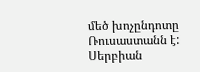մեծ խոչընդոտը Ռուսաստանն է: Սերբիան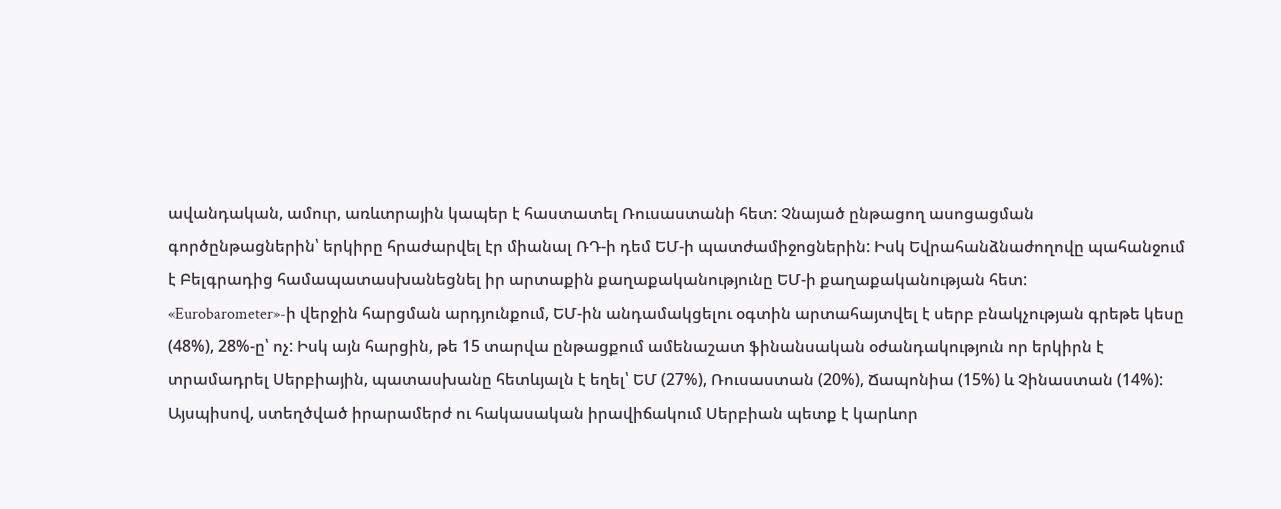ավանդական, ամուր, առևտրային կապեր է հաստատել Ռուսաստանի հետ: Չնայած ընթացող ասոցացման գործընթացներին՝ երկիրը հրաժարվել էր միանալ ՌԴ-ի դեմ ԵՄ-ի պատժամիջոցներին: Իսկ Եվրահանձնաժողովը պահանջում է Բելգրադից համապատասխանեցնել իր արտաքին քաղաքականությունը ԵՄ-ի քաղաքականության հետ:
«Eurobarometer»-ի վերջին հարցման արդյունքում, ԵՄ-ին անդամակցելու օգտին արտահայտվել է սերբ բնակչության գրեթե կեսը (48%), 28%-ը՝ ոչ: Իսկ այն հարցին, թե 15 տարվա ընթացքում ամենաշատ ֆինանսական օժանդակություն որ երկիրն է տրամադրել Սերբիային, պատասխանը հետևյալն է եղել՝ ԵՄ (27%), Ռուսաստան (20%), Ճապոնիա (15%) և Չինաստան (14%):
Այսպիսով, ստեղծված իրարամերժ ու հակասական իրավիճակում Սերբիան պետք է կարևոր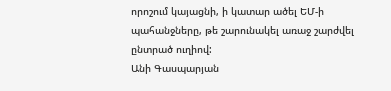որոշում կայացնի, ի կատար ածել ԵՄ-ի պահանջները, թե շարունակել առաջ շարժվել ընտրած ուղիով:
Անի Գասպարյան